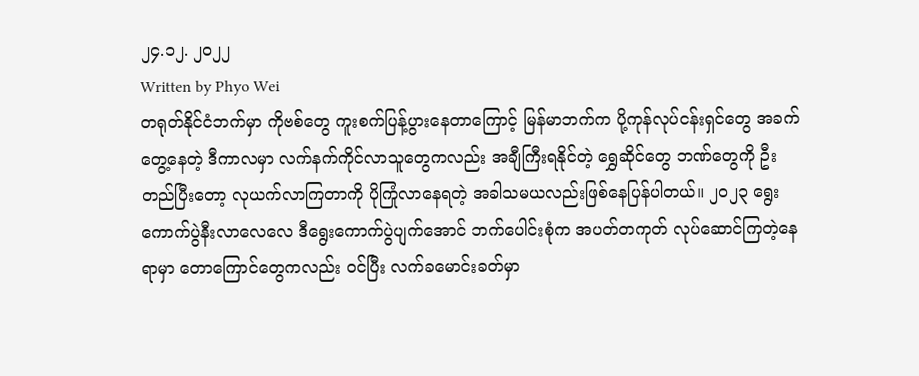၂၄.၁၂. ၂၀၂၂
Written by Phyo Wei
တရုတ်နိုင်ငံဘက်မှာ ကိုဗစ်တွေ ကူးစက်ပြန့်ပွားနေတာကြောင့် မြန်မာဘက်က ပို့ကုန်လုပ်ငန်းရှင်တွေ အခက်တွေ့နေတဲ့ ဒီကာလမှာ လက်နက်ကိုင်လာသူတွေကလည်း အချီကြီးရနိုင်တဲ့ ရွှေဆိုင်တွေ ဘဏ်တွေကို ဦးတည်ပြီးတော့ လုယက်လာကြတာကို ပိုကြုံလာနေရတဲ့ အခါသမယလည်းဖြစ်နေပြန်ပါတယ်။ ၂၀၂၃ ရွေးကောက်ပွဲနီးလာလေလေ ဒီရွေးကောက်ပွဲပျက်အောင် ဘက်ပေါင်းစုံက အပတ်တကုတ် လုပ်ဆောင်ကြတဲ့နေရာမှာ တောကြောင်တွေကလည်း ဝင်ပြီး လက်ခမောင်းခတ်မှာ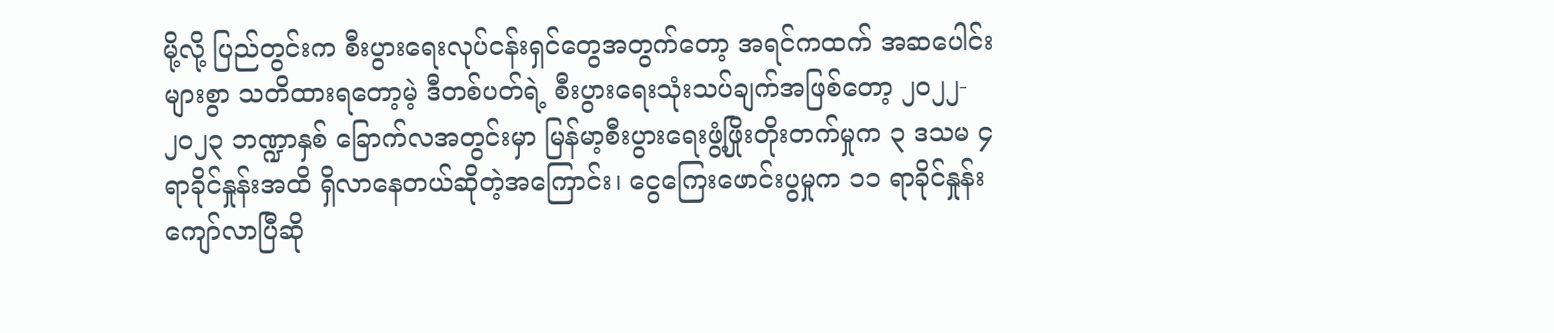မို့လို့ ပြည်တွင်းက စီးပွားရေးလုပ်ငန်းရှင်တွေအတွက်တော့ အရင်ကထက် အဆပေါင်းများစွာ သတိထားရတော့မဲ့ ဒီတစ်ပတ်ရဲ့ စီးပွားရေးသုံးသပ်ချက်အဖြစ်တော့ ၂၀၂၂- ၂၀၂၃ ဘဏ္ဍာနှစ် ခြောက်လအတွင်းမှာ မြန်မာ့စီးပွားရေးဖွံ့ဖြိုးတိုးတက်မှုက ၃ ဒသမ ၄ ရာခိုင်နှုန်းအထိ ရှိလာနေတယ်ဆိုတဲ့အကြောင်း၊ ငွေကြေးဖောင်းပွမှုက ၁၁ ရာခိုင်နှုန်းကျော်လာပြီဆို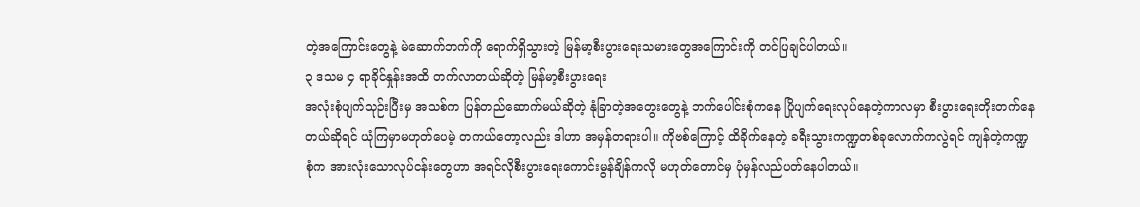တဲ့အကြောင်းတွေနဲ့ မဲဆောက်ဘက်ကို ရောက်ရှိသွားတဲ့ မြန်မာ့စီးပွားရေးသမားတွေအကြောင်းကို တင်ပြချင်ပါတယ်။
၃ ဒသမ ၄ ရာခိုင်နှုန်းအထိ တက်လာတယ်ဆိုတဲ့ မြန်မာ့စီးပွားရေး
အလုံးစုံပျက်သုဉ်းပြီးမှ အသစ်က ပြန်တည်ဆောက်မယ်ဆိုတဲ့ နုံခြာတဲ့အတွေးတွေနဲ့ ဘက်ပေါင်းစုံကနေ ပြိုပျက်ရေးလုပ်နေတဲ့ကာလမှာ စီးပွားရေးတိုးတက်နေတယ်ဆိုရင် ယုံကြမှာမဟုတ်ပေမဲ့ တကယ်တော့လည်း ဒါဟာ အမှန်တရားပါ။ ကိုဗစ်ကြောင့် ထိခိုက်နေတဲ့ ခရီးသွားကဏ္ဍတစ်ခုလောက်ကလွဲရင် ကျန်တဲ့ကဏ္ဍစုံက အားလုံးသောလုပ်ငန်းတွေဟာ အရင်လိုစီးပွားရေးကောင်းမွန်ချိန်ကလို မဟုတ်တောင်မှ ပုံမှန်လည်ပတ်နေပါတယ်။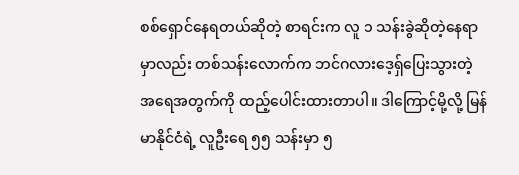စစ်ရှောင်နေရတယ်ဆိုတဲ့ စာရင်းက လူ ၁ သန်းခွဲဆိုတဲ့နေရာမှာလည်း တစ်သန်းလောက်က ဘင်ဂလားဒေ့ရှ်ပြေးသွားတဲ့ အရေအတွက်ကို ထည့်ပေါင်းထားတာပါ။ ဒါကြောင့်မို့လို့ မြန်မာနိုင်ငံရဲ့ လူဦးရေ ၅၅ သန်းမှာ ၅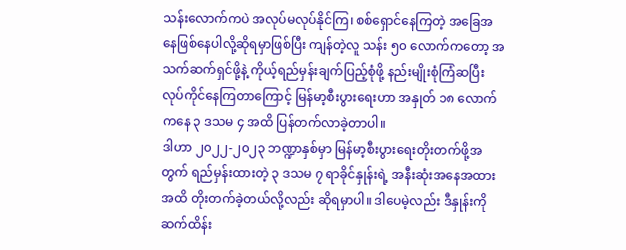သန်းလောက်ကပဲ အလုပ်မလုပ်နိုင်ကြ၊ စစ်ရှောင်နေကြတဲ့ အခြေအနေဖြစ်နေပါလို့ဆိုရမှာဖြစ်ပြီး ကျန်တဲ့လူ သန်း ၅၀ လောက်ကတော့ အသက်ဆက်ရှင်ဖို့နဲ့ ကိုယ့်ရည်မှန်းချက်ပြည့်စုံဖို့ နည်းမျိုးစုံကြံဆပြီး လုပ်ကိုင်နေကြတာကြောင့် မြန်မာ့စီးပွားရေးဟာ အနှုတ် ၁၈ လောက်ကနေ ၃ ဒသမ ၄ အထိ ပြန်တက်လာခဲ့တာပါ။
ဒါဟာ ၂၀၂၂-၂၀၂၃ ဘဏ္ဍာနှစ်မှာ မြန်မာ့စီးပွားရေးတိုးတက်ဖို့အတွက် ရည်မှန်းထားတဲ့ ၃ ဒသမ ၇ ရာခိုင်နှုန်းရဲ့ အနီးဆုံးအနေအထားအထိ တိုးတက်ခဲ့တယ်လို့လည်း ဆိုရမှာပါ။ ဒါပေမဲ့လည်း ဒီနှုန်းကို ဆက်ထိန်း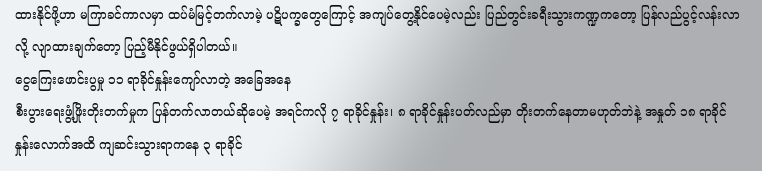ထားနိုင်ဖို့ဟာ မကြာခင်ကာလမှာ ထပ်မံမြင့်တက်လာမဲ့ ပဋိပက္ခတွေကြောင့် အကျပ်တွေ့နိုင်ပေမဲ့လည်း ပြည်တွင်းခရီးသွားကဏ္ဍကတော့ ပြန်လည်ပွင့်လန်းလာလို့ လျာထားချက်တော့ ပြည့်မီနိုင်ဖွယ်ရှိပါတယ်။
ငွေကြေးဖောင်းပွမှု ၁၁ ရာခိုင်နှုန်းကျော်လာတဲ့ အခြေအနေ
စီးပွားရေးဖွံ့ဖြိုးတိုးတက်မှုက ပြန်တက်လာတယ်ဆိုပေမဲ့ အရင်ကလို ၇ ရာခိုင်နှုန်း၊ ၈ ရာခိုင်နှုန်းပတ်လည်မှာ တိုးတက်နေတာမဟုတ်ဘဲနဲ့ အနှုတ် ၁၈ ရာခိုင်နှုန်းလောက်အထိ ကျဆင်းသွားရာကနေ ၃ ရာခိုင်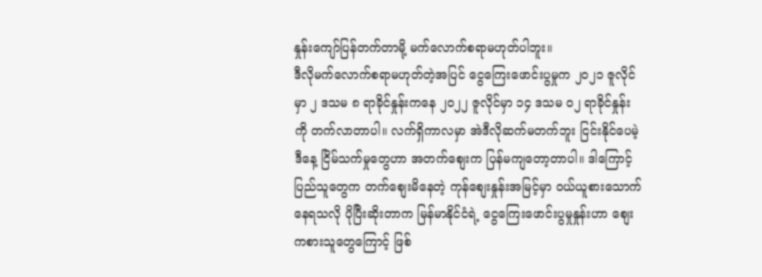နှုန်းကျော်ပြန်တက်တာမို့ မက်လောက်စရာမဟုတ်ပါဘူး။
ဒီလိုမက်လောက်စရာမဟုတ်တဲ့အပြင် ငွေကြေးဖောင်းပွမှုက ၂၀၂၁ ဇူလိုင်မှာ ၂ ဒသမ ၈ ရာခိုင်နှုန်းကနေ ၂၀၂၂ ဇူလိုင်မှာ ၁၄ ဒသမ ၀၂ ရာခိုင်နှုန်းကို တက်လာတာပါ။ လက်ရှိကာလမှာ အဲဒီလိုဆက်မတက်ဘူး ငြင်းနိုင်ပေမဲ့ ဒီနေ့ ငြိမ်သက်မှုတွေဟာ အတက်စျေးက ပြန်မကျတော့တာပါ။ ဒါကြောင့် ပြည်သူတွေက တက်စျေးမိနေတဲ့ ကုန်စျေးနှုန်းအမြင့်မှာ ဝယ်ယူစားသောက်နေရသလို ပိုပြီးဆိုးတာက မြန်မာနိုင်ငံရဲ့ ငွေကြေးဖောင်းပွမှုနှုန်းဟာ စျေးကစားသူတွေကြောင့် ဖြစ်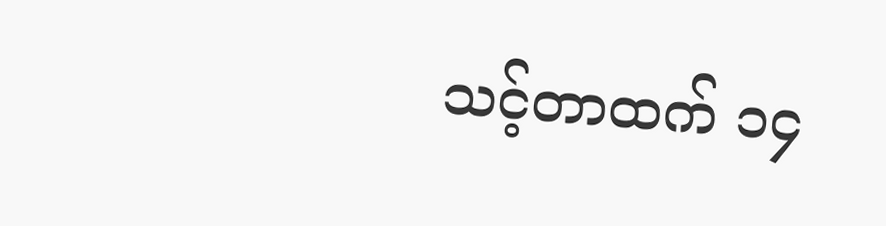သင့်တာထက် ၁၄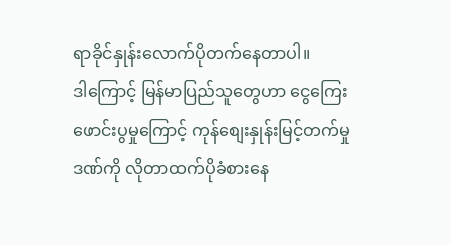ရာခိုင်နှုန်းလောက်ပိုတက်နေတာပါ။
ဒါကြောင့် မြန်မာပြည်သူတွေဟာ ငွေကြေးဖောင်းပွမှုကြောင့် ကုန်စျေးနှုန်းမြင့်တက်မှုဒဏ်ကို လိုတာထက်ပိုခံစားနေ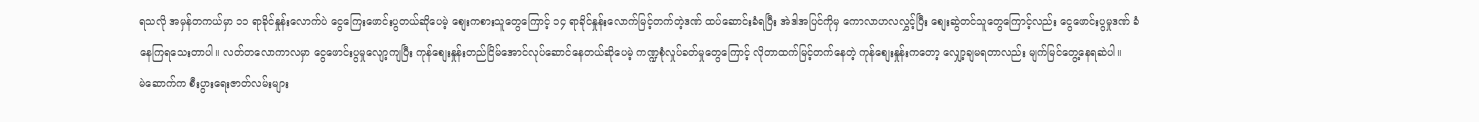ရသလို အမှန်တကယ်မှာ ၁၁ ရာခိုင်နှုန်းလောက်ပဲ ငွေကြေးဖောင်းပွတယ်ဆိုပေမဲ့ စျေးကစားသူတွေကြောင့် ၁၄ ရာခိုင်နှုန်းလောက်မြင့်တက်တဲ့ဒဏ် ထပ်ဆောင်းခံရပြီး အဲဒါအပြင်ကိုမှ ကောလာဟလလွှင့်ပြီး စျေးဆွဲတင်သူတွေကြောင့်လည်း ငွေဖောင်းပွမှုဒဏ် ခံနေကြရသေးတာပါ။ လတ်တလောကာလမှာ ငွေဖောင်းပွမှုလျော့ကျပြီး ကုန်စျေးနှုန်းတည်ငြိမ်အောင်လုပ်ဆောင်နေတယ်ဆိုပေမဲ့ ကဏ္ဍစုံလှုပ်ခတ်မှုတွေကြောင့် လိုတာထက်မြင့်တက်နေတဲ့ ကုန်စျေးနှုန်းကတော့ လျှော့ချမရတာလည်း မျက်မြင်တွေ့နေရဆဲပါ။
မဲဆောက်က စီးပွားရေးဇာတ်လမ်းများ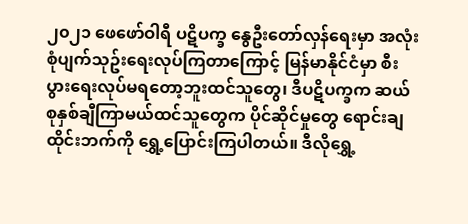၂၀၂၁ ဖေဖော်ဝါရီ ပဋိပက္ခ နွေဦးတော်လှန်ရေးမှာ အလုံးစုံပျက်သုဥ်းရေးလုပ်ကြတာကြောင့် မြန်မာနိုင်ငံမှာ စီးပွားရေးလုပ်မရတော့ဘူးထင်သူတွေ၊ ဒီပဋိပက္ခက ဆယ်စုနှစ်ချီကြာမယ်ထင်သူတွေက ပိုင်ဆိုင်မှုတွေ ရောင်းချ ထိုင်းဘက်ကို ရွှေ့ပြောင်းကြပါတယ်။ ဒီလိုရွှေ့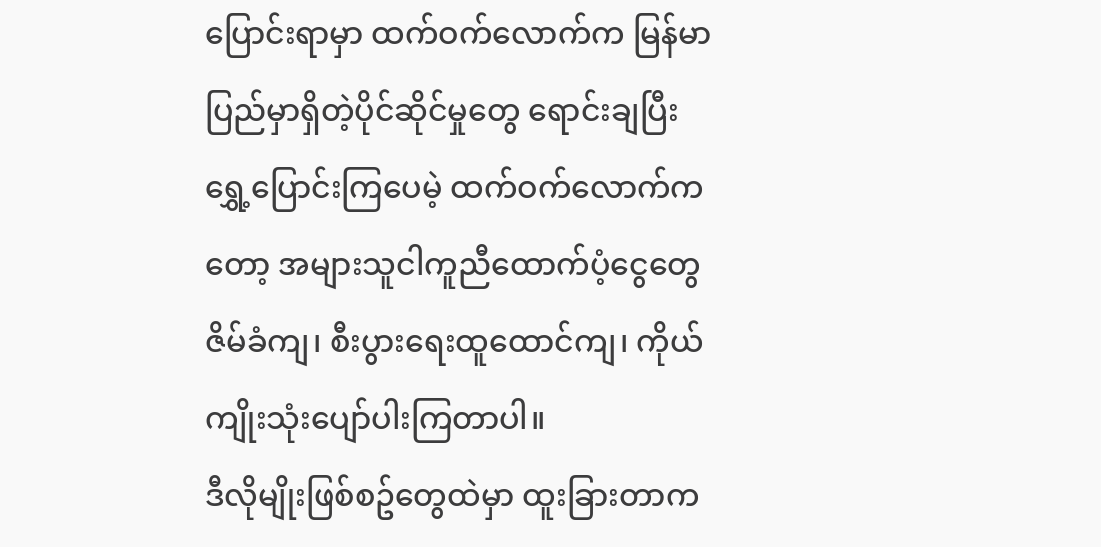ပြောင်းရာမှာ ထက်ဝက်လောက်က မြန်မာပြည်မှာရှိတဲ့ပိုင်ဆိုင်မှုတွေ ရောင်းချပြီး ရွှေ့ပြောင်းကြပေမဲ့ ထက်ဝက်လောက်ကတော့ အများသူငါကူညီထောက်ပံ့ငွေတွေ ဇိမ်ခံကျ၊ စီးပွားရေးထူထောင်ကျ၊ ကိုယ်ကျိုးသုံးပျော်ပါးကြတာပါ။
ဒီလိုမျိုးဖြစ်စဥ်တွေထဲမှာ ထူးခြားတာက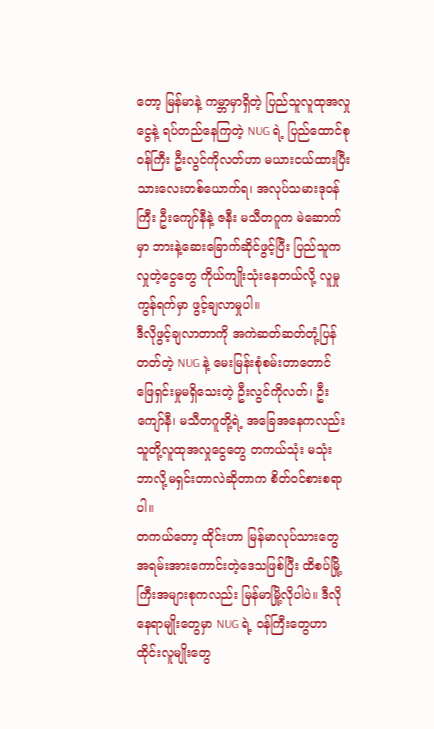တော့ မြန်မာနဲ့ ကမ္ဘာမှာရှိတဲ့ ပြည်သူလူထုအလှုငွေနဲ့ ရပ်တည်နေကြတဲ့ NUG ရဲ့ ပြည်ထောင်စုဝန်ကြီး ဦးလွင်ကိုလတ်ဟာ မယားငယ်ထားပြီး သားလေးတစ်ယောက်ရ၊ အလုပ်သမားဒုဝန်ကြီး ဦးကျော်နီနဲ့ ဇနီး မသီတဂူက မဲဆောက်မှာ ဘားနဲ့ဆေးခြောက်ဆိုင်ဖွင့်ပြီး ပြည်သူကလှုတဲ့ငွေတွေ ကိုယ်ကျိုးသုံးနေတယ်လို့ လူမှုကွန်ရက်မှာ ဖွင့်ချလာမှုပါ။
ဒီလိုဖွင့်ချလာတာကို အကဲဆတ်ဆတ်တုံ့ပြန်တတ်တဲ့ NUG နဲ့ မေးမြန်းစုံစမ်းတာတောင် ဖြေရှင်းမှုမရှိသေးတဲ့ ဦးလွင်ကိုလတ်၊ ဦးကျော်နီ၊ မသီတဂူတို့ရဲ့ အခြေအနေကလည်း သူတို့လူထုအလှုငွေတွေ တကယ်သုံး မသုံး ဘာလို့မရှင်းတာလဲဆိုတာက စိတ်ဝင်စားစရာပါ။
တကယ်တော့ ထိုင်းဟာ မြန်မာလုပ်သားတွေ အရမ်းအားကောင်းတဲ့ဒေသဖြစ်ပြီး ထိစပ်မြို့ကြီးအများစုကလည်း မြန်မာမြို့လိုပါပဲ။ ဒီလိုနေရာမျိုးတွေမှာ NUG ရဲ့ ဝန်ကြီးတွေဟာ ထိုင်းလူမျိုးတွေ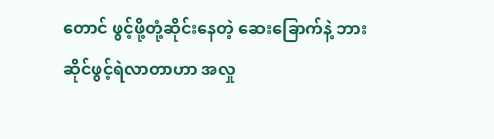တောင် ဖွင့်ဖို့တုံ့ဆိုင်းနေတဲ့ ဆေးခြောက်နဲ့ ဘားဆိုင်ဖွင့်ရဲလာတာဟာ အလှု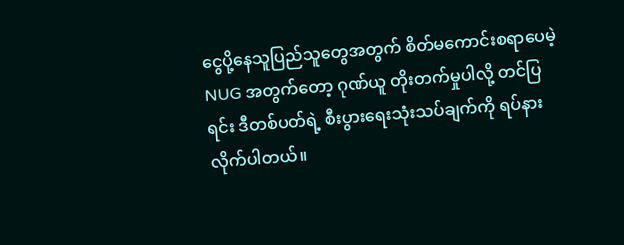ငွေပို့နေသူပြည်သူတွေအတွက် စိတ်မကောင်းစရာပေမဲ့ NUG အတွက်တော့ ဂုဏ်ယူ တိုးတက်မှုပါလို့ တင်ပြရင်း ဒီတစ်ပတ်ရဲ့ စီးပွားရေးသုံးသပ်ချက်ကို ရပ်နားလိုက်ပါတယ်။